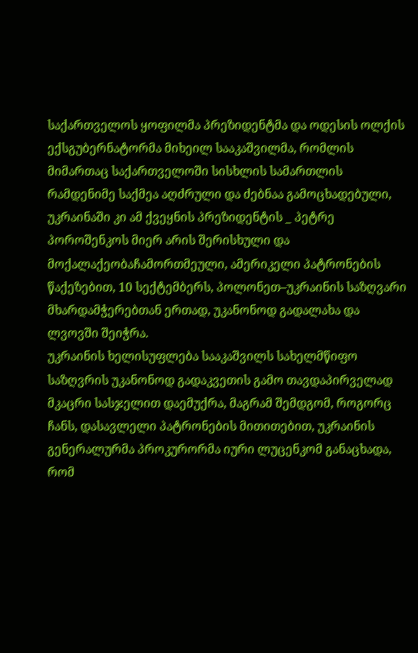საქართველოს ყოფილმა პრეზიდენტმა და ოდესის ოლქის ექსგუბერნატორმა მიხეილ სააკაშვილმა, რომლის მიმართაც საქართველოში სისხლის სამართლის რამდენიმე საქმეა აღძრული და ძებნაა გამოცხადებული, უკრაინაში კი ამ ქვეყნის პრეზიდენტის _ პეტრე პოროშენკოს მიერ არის შერისხული და მოქალაქეობაჩამორთმეული, ამერიკელი პატრონების წაქეზებით, 10 სექტემბერს, პოლონეთ–უკრაინის საზღვარი მხარდამჭერებთან ერთად, უკანონოდ გადალახა და ლვოვში შეიჭრა.
უკრაინის ხელისუფლება სააკაშვილს სახელმწიფო საზღვრის უკანონოდ გადაკვეთის გამო თავდაპირველად მკაცრი სასჯელით დაემუქრა, მაგრამ შემდგომ, როგორც ჩანს, დასავლელი პატრონების მითითებით, უკრაინის გენერალურმა პროკურორმა იური ლუცენკომ განაცხადა, რომ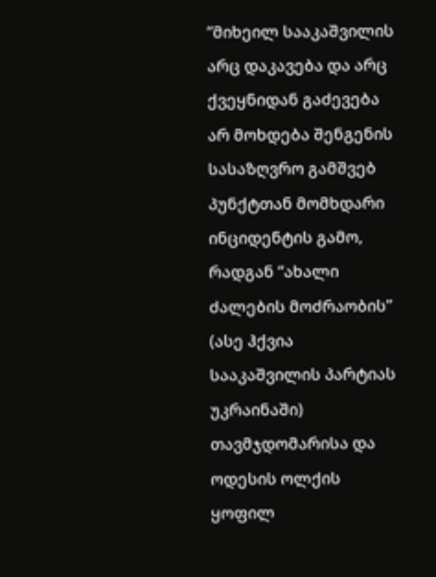“მიხეილ სააკაშვილის არც დაკავება და არც ქვეყნიდან გაძევება არ მოხდება შენგენის სასაზღვრო გამშვებ პუნქტთან მომხდარი ინციდენტის გამო, რადგან “ახალი ძალების მოძრაობის” (ასე ჰქვია სააკაშვილის პარტიას უკრაინაში) თავმჯდომარისა და ოდესის ოლქის ყოფილ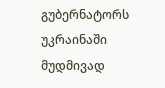გუბერნატორს უკრაინაში მუდმივად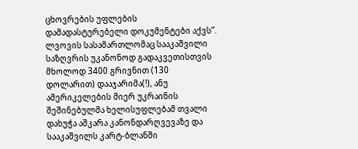ცხოვრების უფლების დამადასტურებელი დოკუმენტები აქვს”.
ლვოვის სასამართლომაც სააკაშვილი საზღვრის უკანონოდ გადაკვეთისთვის მხოლოდ 3400 გრივნით (130 დოლარით) დააჯარიმა(!), ანუ ამერიკელების მიერ უკრაინის შეშინებულმა ხელისუფლებამ თვალი დახუჭა აშკარა კანონდარღვევაზე და სააკაშვილს კარტ-ბლანში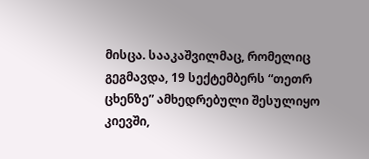მისცა. სააკაშვილმაც, რომელიც გეგმავდა, 19 სექტემბერს “თეთრ ცხენზე” ამხედრებული შესულიყო კიევში,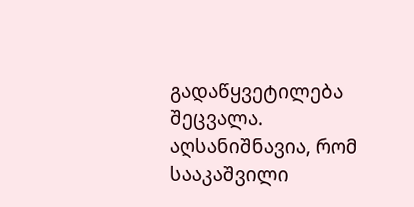გადაწყვეტილება შეცვალა. აღსანიშნავია, რომ სააკაშვილი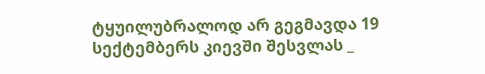ტყუილუბრალოდ არ გეგმავდა 19 სექტემბერს კიევში შესვლას _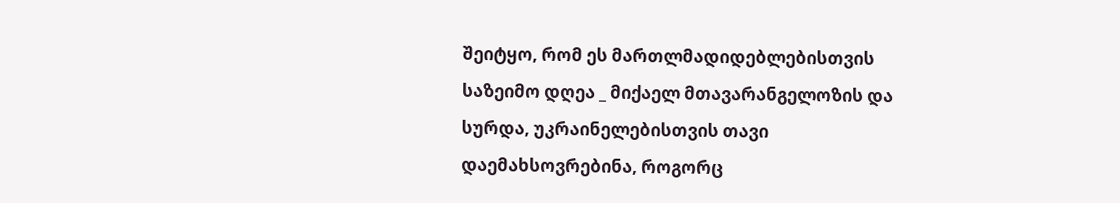შეიტყო, რომ ეს მართლმადიდებლებისთვის საზეიმო დღეა _ მიქაელ მთავარანგელოზის და სურდა, უკრაინელებისთვის თავი დაემახსოვრებინა, როგორც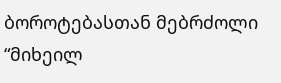ბოროტებასთან მებრძოლი “მიხეილ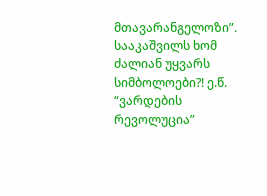მთავარანგელოზი”. სააკაშვილს ხომ ძალიან უყვარს სიმბოლოები?! ე.წ. “ვარდების რევოლუცია”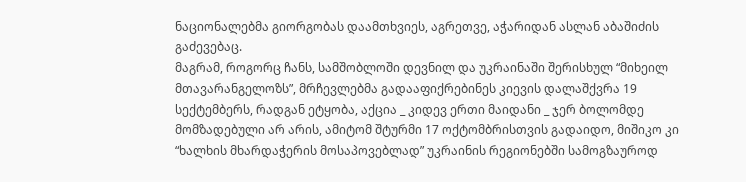ნაციონალებმა გიორგობას დაამთხვიეს, აგრეთვე, აჭარიდან ასლან აბაშიძის გაძევებაც.
მაგრამ, როგორც ჩანს, სამშობლოში დევნილ და უკრაინაში შერისხულ “მიხეილ მთავარანგელოზს”, მრჩევლებმა გადააფიქრებინეს კიევის დალაშქვრა 19 სექტემბერს, რადგან ეტყობა, აქცია _ კიდევ ერთი მაიდანი _ ჯერ ბოლომდე მომზადებული არ არის, ამიტომ შტურმი 17 ოქტომბრისთვის გადაიდო, მიშიკო კი “ხალხის მხარდაჭერის მოსაპოვებლად” უკრაინის რეგიონებში სამოგზაუროდ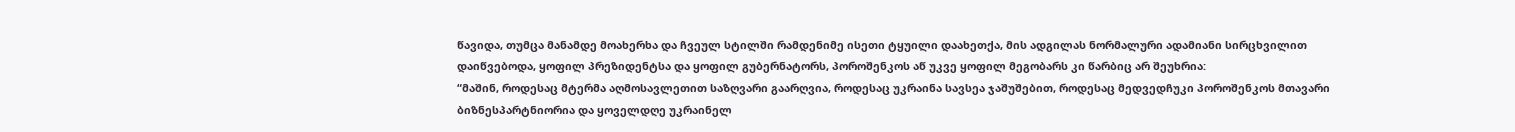წავიდა, თუმცა მანამდე მოახერხა და ჩვეულ სტილში რამდენიმე ისეთი ტყუილი დაახეთქა, მის ადგილას ნორმალური ადამიანი სირცხვილით დაიწვებოდა, ყოფილ პრეზიდენტსა და ყოფილ გუბერნატორს, პოროშენკოს აწ უკვე ყოფილ მეგობარს კი წარბიც არ შეუხრია:
“მაშინ, როდესაც მტერმა აღმოსავლეთით საზღვარი გაარღვია, როდესაც უკრაინა სავსეა ჯაშუშებით, როდესაც მედვედჩუკი პოროშენკოს მთავარი ბიზნესპარტნიორია და ყოველდღე უკრაინელ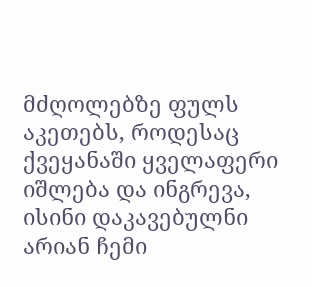მძღოლებზე ფულს აკეთებს, როდესაც ქვეყანაში ყველაფერი იშლება და ინგრევა, ისინი დაკავებულნი არიან ჩემი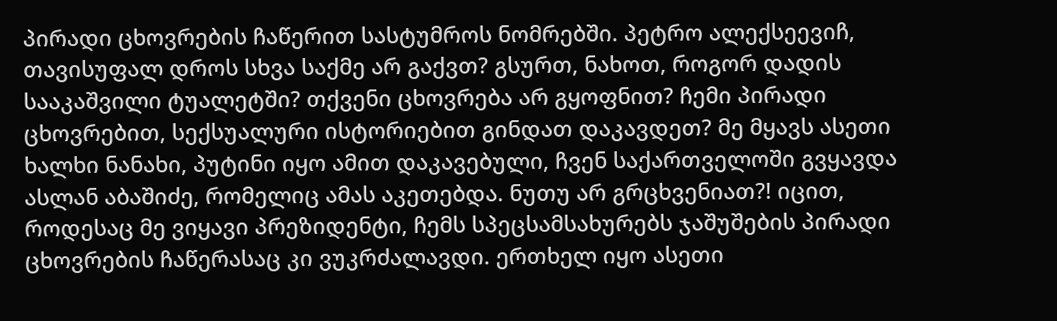პირადი ცხოვრების ჩაწერით სასტუმროს ნომრებში. პეტრო ალექსეევიჩ, თავისუფალ დროს სხვა საქმე არ გაქვთ? გსურთ, ნახოთ, როგორ დადის სააკაშვილი ტუალეტში? თქვენი ცხოვრება არ გყოფნით? ჩემი პირადი ცხოვრებით, სექსუალური ისტორიებით გინდათ დაკავდეთ? მე მყავს ასეთი ხალხი ნანახი, პუტინი იყო ამით დაკავებული, ჩვენ საქართველოში გვყავდა ასლან აბაშიძე, რომელიც ამას აკეთებდა. ნუთუ არ გრცხვენიათ?! იცით, როდესაც მე ვიყავი პრეზიდენტი, ჩემს სპეცსამსახურებს ჯაშუშების პირადი ცხოვრების ჩაწერასაც კი ვუკრძალავდი. ერთხელ იყო ასეთი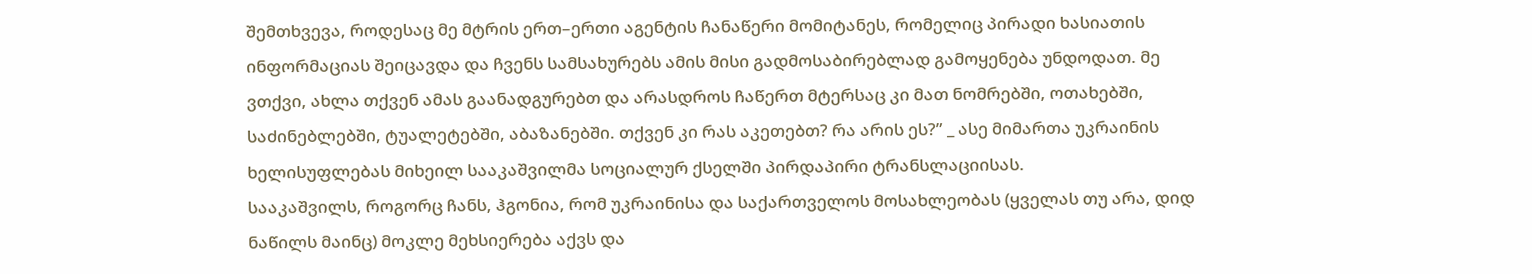შემთხვევა, როდესაც მე მტრის ერთ–ერთი აგენტის ჩანაწერი მომიტანეს, რომელიც პირადი ხასიათის ინფორმაციას შეიცავდა და ჩვენს სამსახურებს ამის მისი გადმოსაბირებლად გამოყენება უნდოდათ. მე ვთქვი, ახლა თქვენ ამას გაანადგურებთ და არასდროს ჩაწერთ მტერსაც კი მათ ნომრებში, ოთახებში, საძინებლებში, ტუალეტებში, აბაზანებში. თქვენ კი რას აკეთებთ? რა არის ეს?” _ ასე მიმართა უკრაინის ხელისუფლებას მიხეილ სააკაშვილმა სოციალურ ქსელში პირდაპირი ტრანსლაციისას.
სააკაშვილს, როგორც ჩანს, ჰგონია, რომ უკრაინისა და საქართველოს მოსახლეობას (ყველას თუ არა, დიდ ნაწილს მაინც) მოკლე მეხსიერება აქვს და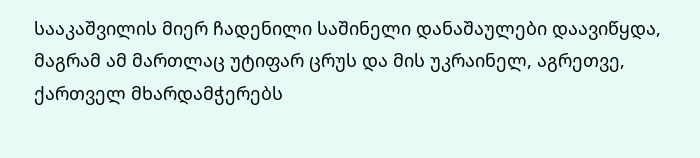სააკაშვილის მიერ ჩადენილი საშინელი დანაშაულები დაავიწყდა, მაგრამ ამ მართლაც უტიფარ ცრუს და მის უკრაინელ, აგრეთვე, ქართველ მხარდამჭერებს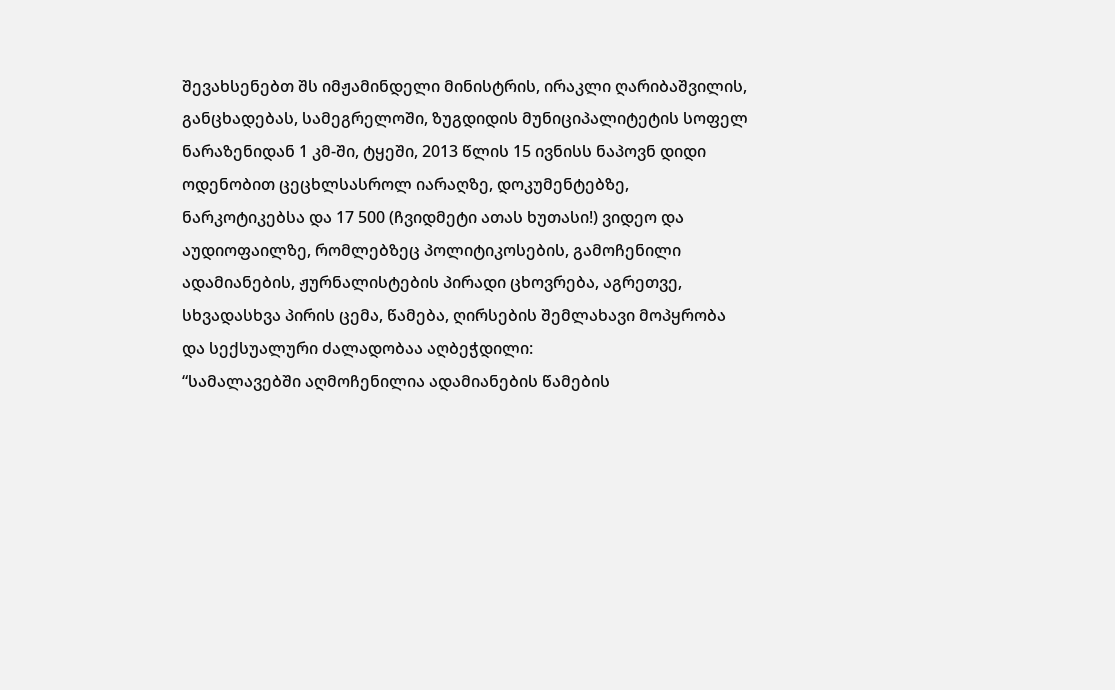შევახსენებთ შს იმჟამინდელი მინისტრის, ირაკლი ღარიბაშვილის, განცხადებას, სამეგრელოში, ზუგდიდის მუნიციპალიტეტის სოფელ ნარაზენიდან 1 კმ-ში, ტყეში, 2013 წლის 15 ივნისს ნაპოვნ დიდი ოდენობით ცეცხლსასროლ იარაღზე, დოკუმენტებზე, ნარკოტიკებსა და 17 500 (ჩვიდმეტი ათას ხუთასი!) ვიდეო და აუდიოფაილზე, რომლებზეც პოლიტიკოსების, გამოჩენილი ადამიანების, ჟურნალისტების პირადი ცხოვრება, აგრეთვე, სხვადასხვა პირის ცემა, წამება, ღირსების შემლახავი მოპყრობა და სექსუალური ძალადობაა აღბეჭდილი:
“სამალავებში აღმოჩენილია ადამიანების წამების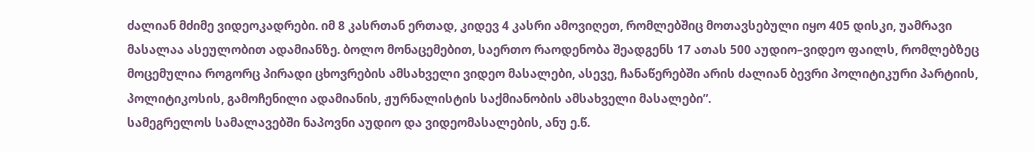ძალიან მძიმე ვიდეოკადრები. იმ 8 კასრთან ერთად, კიდევ 4 კასრი ამოვიღეთ, რომლებშიც მოთავსებული იყო 405 დისკი, უამრავი მასალაა ასეულობით ადამიანზე. ბოლო მონაცემებით, საერთო რაოდენობა შეადგენს 17 ათას 500 აუდიო–ვიდეო ფაილს, რომლებზეც მოცემულია როგორც პირადი ცხოვრების ამსახველი ვიდეო მასალები, ასევე, ჩანაწერებში არის ძალიან ბევრი პოლიტიკური პარტიის, პოლიტიკოსის, გამოჩენილი ადამიანის, ჟურნალისტის საქმიანობის ამსახველი მასალები”.
სამეგრელოს სამალავებში ნაპოვნი აუდიო და ვიდეომასალების, ანუ ე.წ.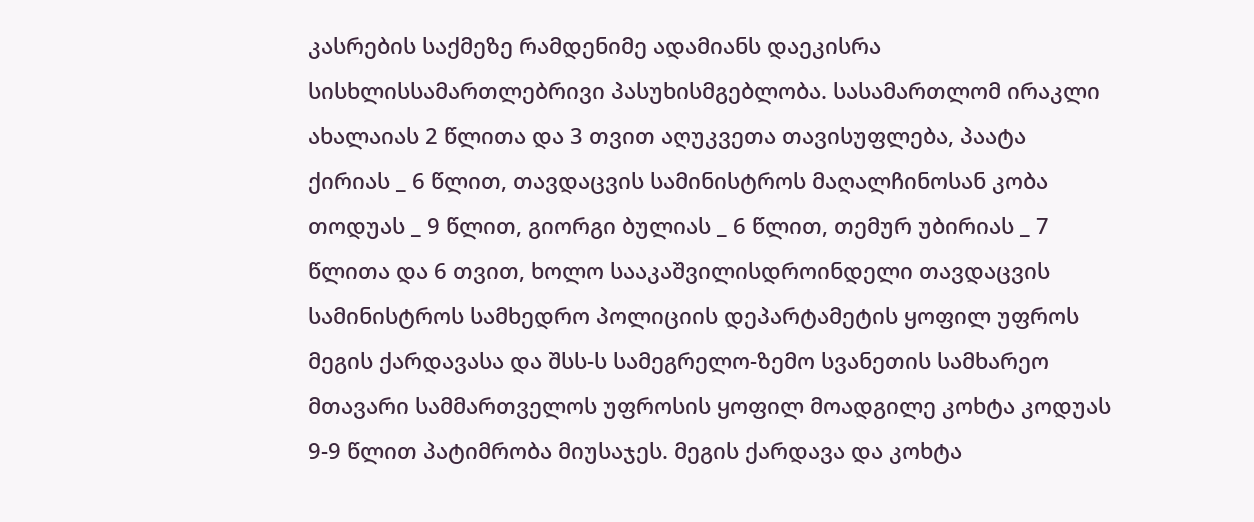კასრების საქმეზე რამდენიმე ადამიანს დაეკისრა სისხლისსამართლებრივი პასუხისმგებლობა. სასამართლომ ირაკლი ახალაიას 2 წლითა და 3 თვით აღუკვეთა თავისუფლება, პაატა ქირიას _ 6 წლით, თავდაცვის სამინისტროს მაღალჩინოსან კობა თოდუას _ 9 წლით, გიორგი ბულიას _ 6 წლით, თემურ უბირიას _ 7 წლითა და 6 თვით, ხოლო სააკაშვილისდროინდელი თავდაცვის სამინისტროს სამხედრო პოლიციის დეპარტამეტის ყოფილ უფროს მეგის ქარდავასა და შსს-ს სამეგრელო-ზემო სვანეთის სამხარეო მთავარი სამმართველოს უფროსის ყოფილ მოადგილე კოხტა კოდუას 9-9 წლით პატიმრობა მიუსაჯეს. მეგის ქარდავა და კოხტა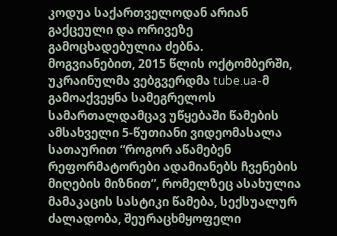კოდუა საქართველოდან არიან გაქცეული და ორივეზე გამოცხადებულია ძებნა.
მოგვიანებით, 2015 წლის ოქტომბერში, უკრაინულმა ვებგვერდმა tube.ua-მ გამოაქვეყნა სამეგრელოს სამართალდამცავ უწყებაში წამების ამსახველი 5-წუთიანი ვიდეომასალა სათაურით “როგორ აწამებენ რეფორმატორები ადამიანებს ჩვენების მიღების მიზნით”, რომელზეც ასახულია მამაკაცის სასტიკი წამება, სექსუალურ ძალადობა, შეურაცხმყოფელი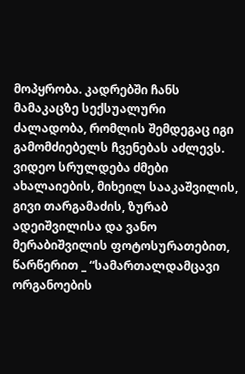მოპყრობა. კადრებში ჩანს მამაკაცზე სექსუალური ძალადობა, რომლის შემდეგაც იგი გამომძიებელს ჩვენებას აძლევს. ვიდეო სრულდება ძმები ახალაიების, მიხეილ სააკაშვილის, გივი თარგამაძის, ზურაბ ადეიშვილისა და ვანო მერაბიშვილის ფოტოსურათებით, წარწერით _ “სამართალდამცავი ორგანოების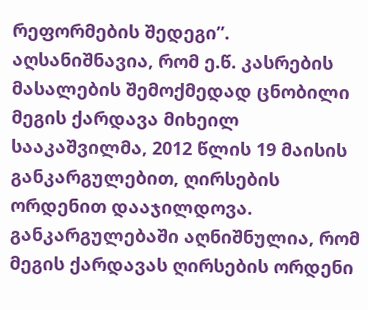რეფორმების შედეგი”.
აღსანიშნავია, რომ ე.წ. კასრების მასალების შემოქმედად ცნობილი მეგის ქარდავა მიხეილ სააკაშვილმა, 2012 წლის 19 მაისის განკარგულებით, ღირსების ორდენით დააჯილდოვა. განკარგულებაში აღნიშნულია, რომ მეგის ქარდავას ღირსების ორდენი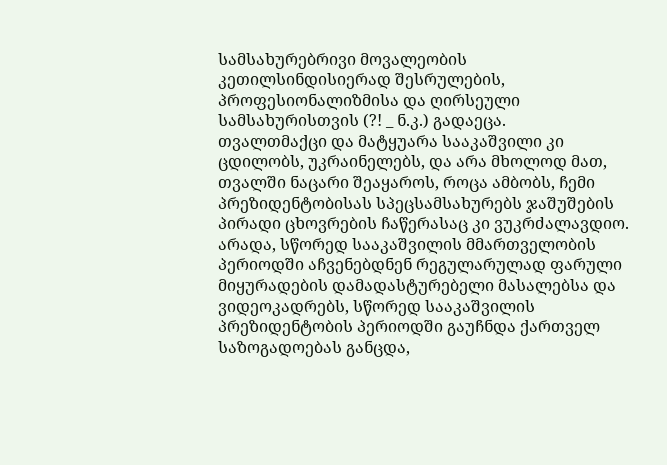სამსახურებრივი მოვალეობის კეთილსინდისიერად შესრულების, პროფესიონალიზმისა და ღირსეული სამსახურისთვის (?! _ ნ.კ.) გადაეცა.
თვალთმაქცი და მატყუარა სააკაშვილი კი ცდილობს, უკრაინელებს, და არა მხოლოდ მათ, თვალში ნაცარი შეაყაროს, როცა ამბობს, ჩემი პრეზიდენტობისას სპეცსამსახურებს ჯაშუშების პირადი ცხოვრების ჩაწერასაც კი ვუკრძალავდიო. არადა, სწორედ სააკაშვილის მმართველობის პერიოდში აჩვენებდნენ რეგულარულად ფარული მიყურადების დამადასტურებელი მასალებსა და ვიდეოკადრებს, სწორედ სააკაშვილის პრეზიდენტობის პერიოდში გაუჩნდა ქართველ საზოგადოებას განცდა,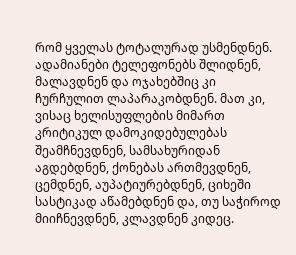რომ ყველას ტოტალურად უსმენდნენ. ადამიანები ტელეფონებს შლიდნენ, მალავდნენ და ოჯახებშიც კი ჩურჩულით ლაპარაკობდნენ. მათ კი, ვისაც ხელისუფლების მიმართ კრიტიკულ დამოკიდებულებას შეამჩნევდნენ, სამსახურიდან აგდებდნენ, ქონებას ართმევდნენ, ცემდნენ, აუპატიურებდნენ, ციხეში სასტიკად აწამებდნენ და, თუ საჭიროდ მიიჩნევდნენ, კლავდნენ კიდეც.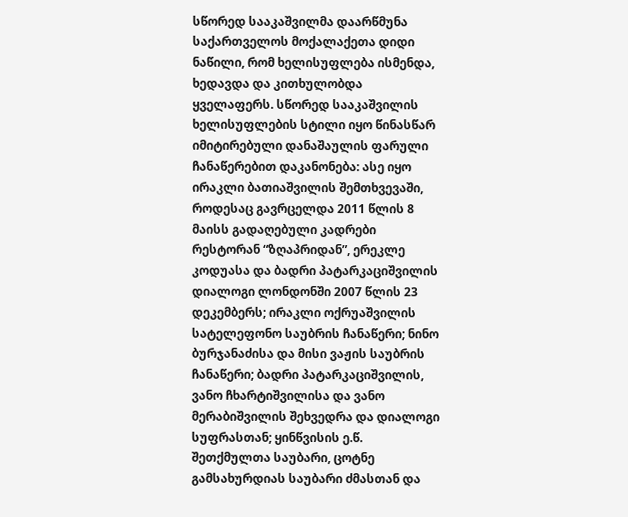სწორედ სააკაშვილმა დაარწმუნა საქართველოს მოქალაქეთა დიდი ნაწილი, რომ ხელისუფლება ისმენდა, ხედავდა და კითხულობდა ყველაფერს. სწორედ სააკაშვილის ხელისუფლების სტილი იყო წინასწარ იმიტირებული დანაშაულის ფარული ჩანაწერებით დაკანონება: ასე იყო ირაკლი ბათიაშვილის შემთხვევაში, როდესაც გავრცელდა 2011 წლის 8 მაისს გადაღებული კადრები რესტორან “ზღაპრიდან”, ერეკლე კოდუასა და ბადრი პატარკაციშვილის დიალოგი ლონდონში 2007 წლის 23 დეკემბერს; ირაკლი ოქრუაშვილის სატელეფონო საუბრის ჩანაწერი; ნინო ბურჯანაძისა და მისი ვაჟის საუბრის ჩანაწერი; ბადრი პატარკაციშვილის, ვანო ჩხარტიშვილისა და ვანო მერაბიშვილის შეხვედრა და დიალოგი სუფრასთან; ყინწვისის ე.წ. შეთქმულთა საუბარი, ცოტნე გამსახურდიას საუბარი ძმასთან და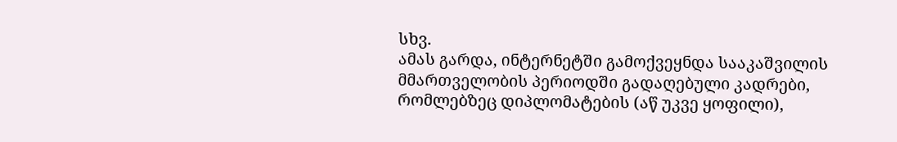სხვ.
ამას გარდა, ინტერნეტში გამოქვეყნდა სააკაშვილის მმართველობის პერიოდში გადაღებული კადრები, რომლებზეც დიპლომატების (აწ უკვე ყოფილი),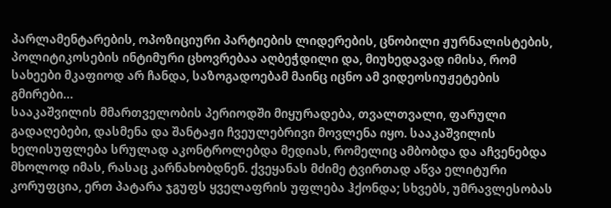პარლამენტარების, ოპოზიციური პარტიების ლიდერების, ცნობილი ჟურნალისტების, პოლიტიკოსების ინტიმური ცხოვრებაა აღბეჭდილი და, მიუხედავად იმისა, რომ სახეები მკაფიოდ არ ჩანდა, საზოგადოებამ მაინც იცნო ამ ვიდეოსიუჟეტების გმირები…
სააკაშვილის მმართველობის პერიოდში მიყურადება, თვალთვალი, ფარული გადაღებები, დასმენა და შანტაჟი ჩვეულებრივი მოვლენა იყო. სააკაშვილის ხელისუფლება სრულად აკონტროლებდა მედიას, რომელიც ამბობდა და აჩვენებდა მხოლოდ იმას, რასაც კარნახობდნენ. ქვეყანას მძიმე ტვირთად აწვა ელიტური კორუფცია, ერთ პატარა ჯგუფს ყველაფრის უფლება ჰქონდა; სხვებს, უმრავლესობას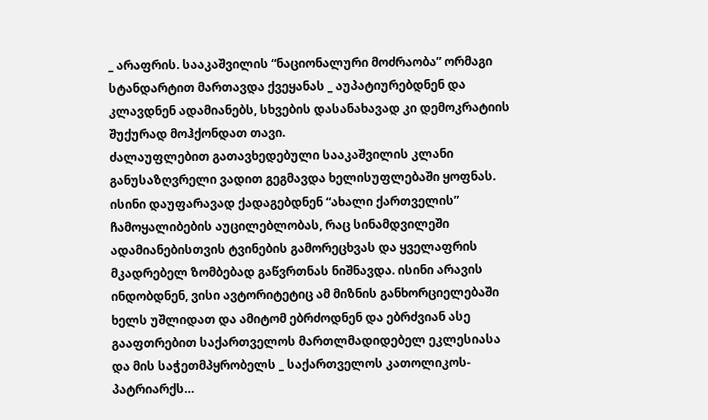_ არაფრის. სააკაშვილის “ნაციონალური მოძრაობა” ორმაგი სტანდარტით მართავდა ქვეყანას _ აუპატიურებდნენ და კლავდნენ ადამიანებს, სხვების დასანახავად კი დემოკრატიის შუქურად მოჰქონდათ თავი.
ძალაუფლებით გათავხედებული სააკაშვილის კლანი განუსაზღვრელი ვადით გეგმავდა ხელისუფლებაში ყოფნას. ისინი დაუფარავად ქადაგებდნენ “ახალი ქართველის” ჩამოყალიბების აუცილებლობას, რაც სინამდვილეში ადამიანებისთვის ტვინების გამორეცხვას და ყველაფრის მკადრებელ ზომბებად გაწვრთნას ნიშნავდა. ისინი არავის ინდობდნენ, ვისი ავტორიტეტიც ამ მიზნის განხორციელებაში ხელს უშლიდათ და ამიტომ ებრძოდნენ და ებრძვიან ასე გააფთრებით საქართველოს მართლმადიდებელ ეკლესიასა და მის საჭეთმპყრობელს _ საქართველოს კათოლიკოს-პატრიარქს…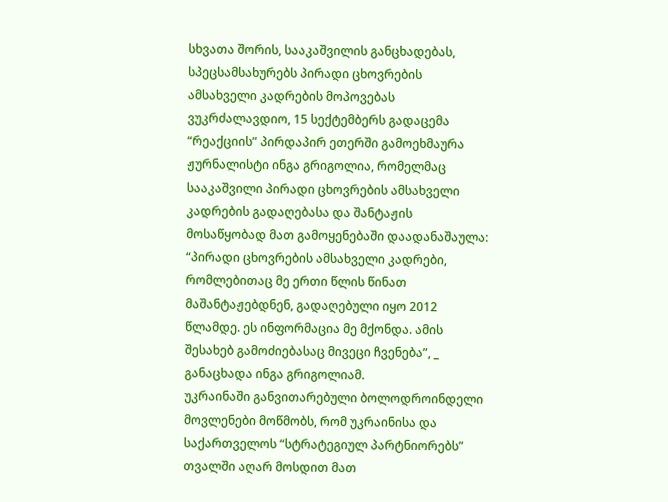სხვათა შორის, სააკაშვილის განცხადებას, სპეცსამსახურებს პირადი ცხოვრების ამსახველი კადრების მოპოვებას ვუკრძალავდიო, 15 სექტემბერს გადაცემა “რეაქციის” პირდაპირ ეთერში გამოეხმაურა ჟურნალისტი ინგა გრიგოლია, რომელმაც სააკაშვილი პირადი ცხოვრების ამსახველი კადრების გადაღებასა და შანტაჟის მოსაწყობად მათ გამოყენებაში დაადანაშაულა:
“პირადი ცხოვრების ამსახველი კადრები, რომლებითაც მე ერთი წლის წინათ მაშანტაჟებდნენ, გადაღებული იყო 2012 წლამდე. ეს ინფორმაცია მე მქონდა. ამის შესახებ გამოძიებასაც მივეცი ჩვენება”, _ განაცხადა ინგა გრიგოლიამ.
უკრაინაში განვითარებული ბოლოდროინდელი მოვლენები მოწმობს, რომ უკრაინისა და საქართველოს “სტრატეგიულ პარტნიორებს” თვალში აღარ მოსდით მათ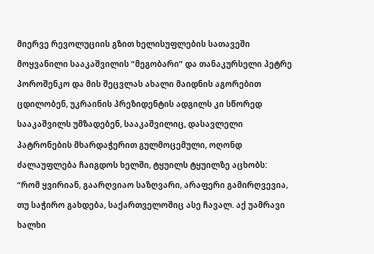მიერვე რევოლუციის გზით ხელისუფლების სათავეში მოყვანილი სააკაშვილის “მეგობარი” და თანაკურსელი პეტრე პოროშენკო და მის შეცვლას ახალი მაიდნის აგორებით ცდილობენ, უკრაინის პრეზიდენტის ადგილს კი სწორედ სააკაშვილს უმზადებენ, სააკაშვილიც, დასავლელი პატრონების მხარდაჭერით გულმოცემული, ოღონდ ძალაუფლება ჩაიგდოს ხელში, ტყუილს ტყუილზე აცხობს:
“რომ ყვირიან, გაარღვიაო საზღვარი, არაფერი გამირღვევია, თუ საჭირო გახდება, საქართველოშიც ასე ჩავალ. აქ უამრავი ხალხი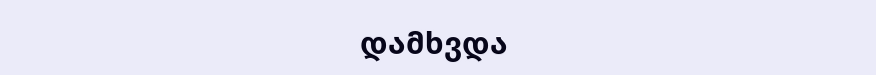დამხვდა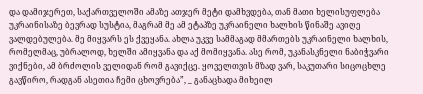და დამიჯერეთ, საქართველოში ამაზე ათჯერ მეტი დამხვდება, თან მათი ხელისუფლება უკრაინისაზე ბევრად სუსტია, მაგრამ მე ამ ეტაპზე უკრაინელი ხალხის წინაშე ავიღე ვალდებულება. მე მიყვარს ეს ქვეყანა. ახლა უკვე სამმაგად მმართებს უკრაინელი ხალხის, რომელმაც, უბრალოდ, ხელში ამიყვანა და აქ მომიყვანა. ასე რომ, უკანასკნელი ნაბიჭვარი ვიქნები, ამ ბრძოლის ველიდან რომ გავიქცე. ყოველთვის მზად ვარ, საკუთარი სიცოცხლე გავწირო, რადგან ასეთია ჩემი ცხოვრება”, _ განაცხადა მიხეილ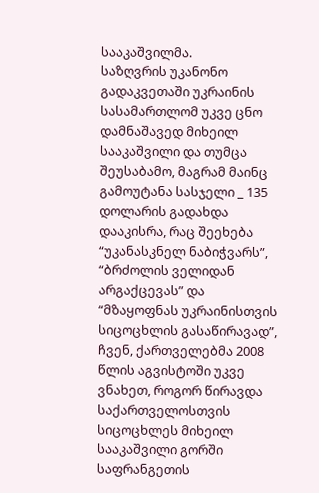სააკაშვილმა.
საზღვრის უკანონო გადაკვეთაში უკრაინის სასამართლომ უკვე ცნო დამნაშავედ მიხეილ სააკაშვილი და თუმცა შეუსაბამო, მაგრამ მაინც გამოუტანა სასჯელი _ 135 დოლარის გადახდა დააკისრა, რაც შეეხება “უკანასკნელ ნაბიჭვარს”, “ბრძოლის ველიდან არგაქცევას” და “მზაყოფნას უკრაინისთვის სიცოცხლის გასაწირავად”, ჩვენ, ქართველებმა 2008 წლის აგვისტოში უკვე ვნახეთ, როგორ წირავდა საქართველოსთვის სიცოცხლეს მიხეილ სააკაშვილი გორში საფრანგეთის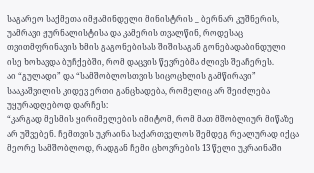საგარეო საქმეთა იმჟამინდელი მინისტრის _ ბერნარ კუშნერის, უამრავი ჟურნალისტისა და კამერის თვალწინ, როდესაც თვითმფრინავის ხმის გაგონებისას შიშისაგან გონებადაბინდული ისე ხოხავდა ბუჩქებში, რომ დაცვის წევრებმა ძლივს შეაჩერეს.
აი “გულადი” და “სამშობლოსთვის სიცოცხლის გამწირავი” სააკაშვილის კიდევ ერთი განცხადება, რომელიც არ შეიძლება უყურადღებოდ დარჩეს:
“კარგად მესმის ყირიმელების იმიტომ, რომ მათ მშობლიურ მიწაზე არ უშვებენ. ჩემთვის უკრაინა საქართველოს შემდეგ რეალურად იქცა მეორე სამშობლოდ, რადგან ჩემი ცხოვრების 13 წელი უკრაინაში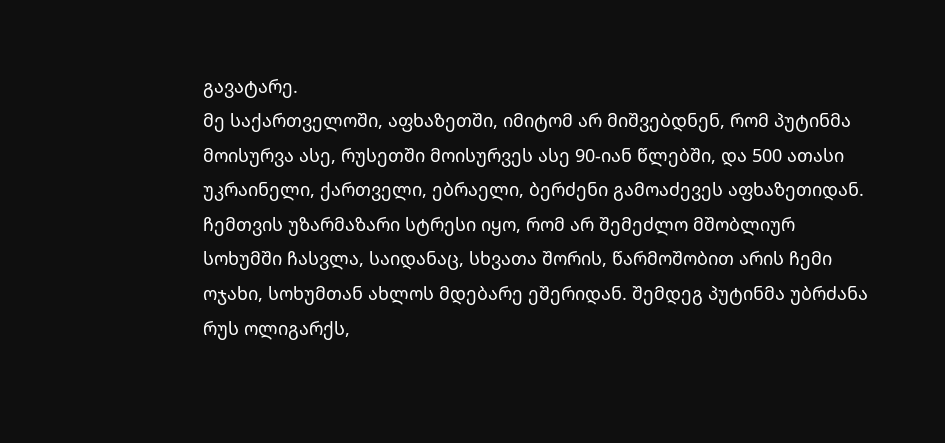გავატარე.
მე საქართველოში, აფხაზეთში, იმიტომ არ მიშვებდნენ, რომ პუტინმა მოისურვა ასე, რუსეთში მოისურვეს ასე 90-იან წლებში, და 500 ათასი უკრაინელი, ქართველი, ებრაელი, ბერძენი გამოაძევეს აფხაზეთიდან. ჩემთვის უზარმაზარი სტრესი იყო, რომ არ შემეძლო მშობლიურ სოხუმში ჩასვლა, საიდანაც, სხვათა შორის, წარმოშობით არის ჩემი ოჯახი, სოხუმთან ახლოს მდებარე ეშერიდან. შემდეგ პუტინმა უბრძანა რუს ოლიგარქს,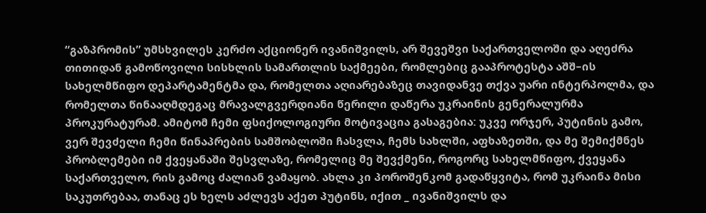“გაზპრომის” უმსხვილეს კერძო აქციონერ ივანიშვილს, არ შევეშვი საქართველოში და აღეძრა თითიდან გამოწოვილი სისხლის სამართლის საქმეები, რომლებიც გააპროტესტა აშშ–ის სახელმწიფო დეპარტამენტმა და, რომელთა აღიარებაზეც თავიდანვე თქვა უარი ინტერპოლმა, და რომელთა წინააღმდეგაც მრავალგვერდიანი წერილი დაწერა უკრაინის გენერალურმა პროკურატურამ. ამიტომ ჩემი ფსიქოლოგიური მოტივაცია გასაგებია: უკვე ორჯერ, პუტინის გამო, ვერ შევძელი ჩემი წინაპრების სამშობლოში ჩასვლა, ჩემს სახლში, აფხაზეთში, და მე შემიქმნეს პრობლემები იმ ქვეყანაში შესვლაზე, რომელიც მე შევქმენი, როგორც სახელმწიფო, ქვეყანა საქართველო, რის გამოც ძალიან ვამაყობ. ახლა კი პოროშენკომ გადაწყვიტა, რომ უკრაინა მისი საკუთრებაა, თანაც ეს ხელს აძლევს აქეთ პუტინს, იქით _ ივანიშვილს და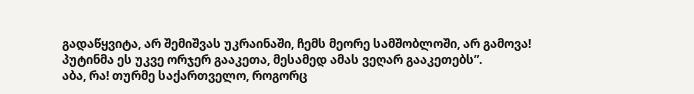გადაწყვიტა, არ შემიშვას უკრაინაში, ჩემს მეორე სამშობლოში, არ გამოვა! პუტინმა ეს უკვე ორჯერ გააკეთა, მესამედ ამას ვეღარ გააკეთებს”.
აბა, რა! თურმე საქართველო, როგორც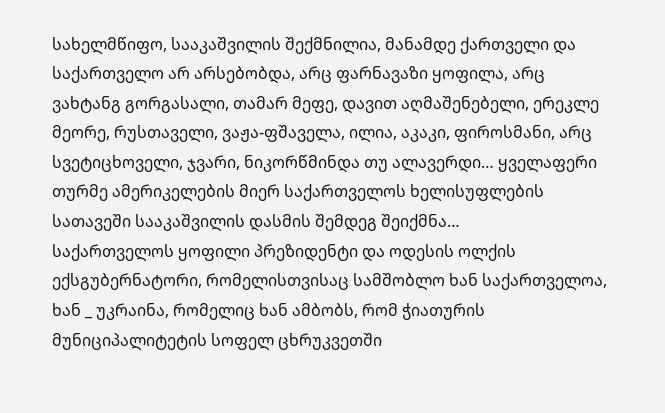სახელმწიფო, სააკაშვილის შექმნილია, მანამდე ქართველი და საქართველო არ არსებობდა, არც ფარნავაზი ყოფილა, არც ვახტანგ გორგასალი, თამარ მეფე, დავით აღმაშენებელი, ერეკლე მეორე, რუსთაველი, ვაჟა-ფშაველა, ილია, აკაკი, ფიროსმანი, არც სვეტიცხოველი, ჯვარი, ნიკორწმინდა თუ ალავერდი… ყველაფერი თურმე ამერიკელების მიერ საქართველოს ხელისუფლების სათავეში სააკაშვილის დასმის შემდეგ შეიქმნა…
საქართველოს ყოფილი პრეზიდენტი და ოდესის ოლქის ექსგუბერნატორი, რომელისთვისაც სამშობლო ხან საქართველოა, ხან _ უკრაინა, რომელიც ხან ამბობს, რომ ჭიათურის მუნიციპალიტეტის სოფელ ცხრუკვეთში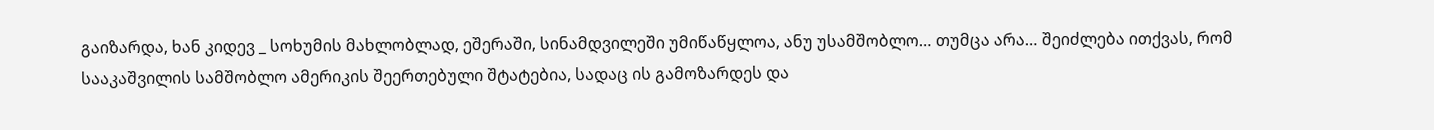გაიზარდა, ხან კიდევ _ სოხუმის მახლობლად, ეშერაში, სინამდვილეში უმიწაწყლოა, ანუ უსამშობლო… თუმცა არა… შეიძლება ითქვას, რომ სააკაშვილის სამშობლო ამერიკის შეერთებული შტატებია, სადაც ის გამოზარდეს და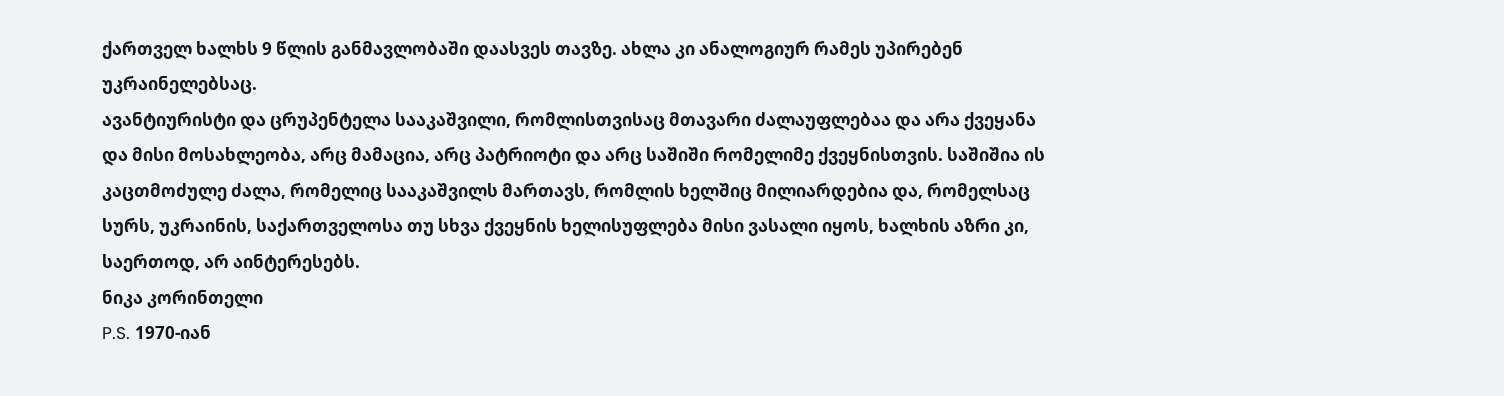ქართველ ხალხს 9 წლის განმავლობაში დაასვეს თავზე. ახლა კი ანალოგიურ რამეს უპირებენ უკრაინელებსაც.
ავანტიურისტი და ცრუპენტელა სააკაშვილი, რომლისთვისაც მთავარი ძალაუფლებაა და არა ქვეყანა და მისი მოსახლეობა, არც მამაცია, არც პატრიოტი და არც საშიში რომელიმე ქვეყნისთვის. საშიშია ის კაცთმოძულე ძალა, რომელიც სააკაშვილს მართავს, რომლის ხელშიც მილიარდებია და, რომელსაც სურს, უკრაინის, საქართველოსა თუ სხვა ქვეყნის ხელისუფლება მისი ვასალი იყოს, ხალხის აზრი კი, საერთოდ, არ აინტერესებს.
ნიკა კორინთელი
P.S. 1970-იან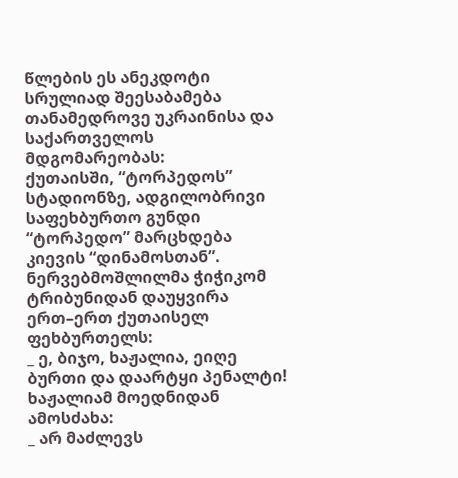წლების ეს ანეკდოტი სრულიად შეესაბამება თანამედროვე უკრაინისა და საქართველოს მდგომარეობას:
ქუთაისში, “ტორპედოს” სტადიონზე, ადგილობრივი საფეხბურთო გუნდი “ტორპედო” მარცხდება კიევის “დინამოსთან”. ნერვებმოშლილმა ჭიჭიკომ ტრიბუნიდან დაუყვირა ერთ–ერთ ქუთაისელ ფეხბურთელს:
_ ე, ბიჯო, ხაჟალია, ეიღე ბურთი და დაარტყი პენალტი!
ხაჟალიამ მოედნიდან ამოსძახა:
_ არ მაძლევს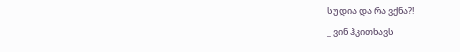სუდია და რა ვქნა?!
_ ვინ ჰკითხავს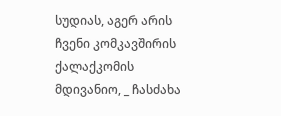სუდიას, აგერ არის ჩვენი კომკავშირის ქალაქკომის მდივანიო, _ ჩასძახა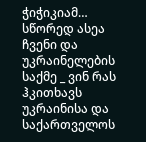ჭიჭიკიამ…
სწორედ ასეა ჩვენი და უკრაინელების საქმე _ ვინ რას ჰკითხავს უკრაინისა და საქართველოს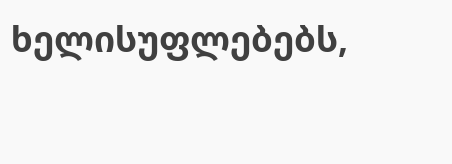ხელისუფლებებს,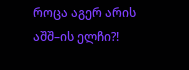როცა აგერ არის აშშ–ის ელჩი?!